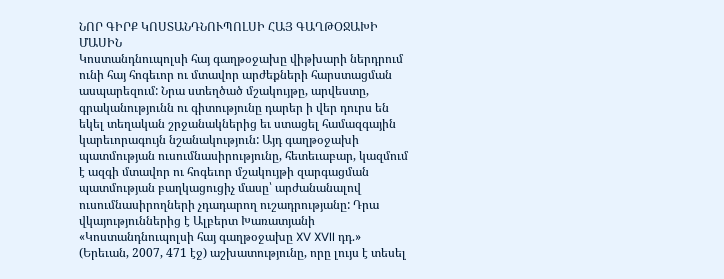ՆՈՐ ԳԻՐՔ ԿՈՍՏԱՆԴՆՈՒՊՈԼՍԻ ՀԱՅ ԳԱՂԹՕՋԱԽԻ ՄԱՍԻՆ
Կոստանդնուպոլսի հայ գաղթօջախը վիթխարի ներդրում ունի հայ հոգեւոր ու մտավոր արժեքների հարստացման ասպարեզում: Նրա ստեղծած մշակույթը, արվեստը, գրականությունն ու գիտությունը դարեր ի վեր դուրս են եկել տեղական շրջանակներից եւ ստացել համազգային կարեւորագույն նշանակություն: Այդ գաղթօջախի պատմության ուսումնասիրությունը, հետեւաբար, կազմում է ազգի մտավոր ու հոգեւոր մշակույթի զարգացման պատմության բաղկացուցիչ մասը՝ արժանանալով ուսումնասիրողների չդադարող ուշադրությանը: Դրա վկայություններից է Ալբերտ Խառատյանի «Կոստանդնուպոլսի հայ գաղթօջախը XV XVII դդ.» (Երեւան, 2007, 471 էջ) աշխատությունը, որը լույս է տեսել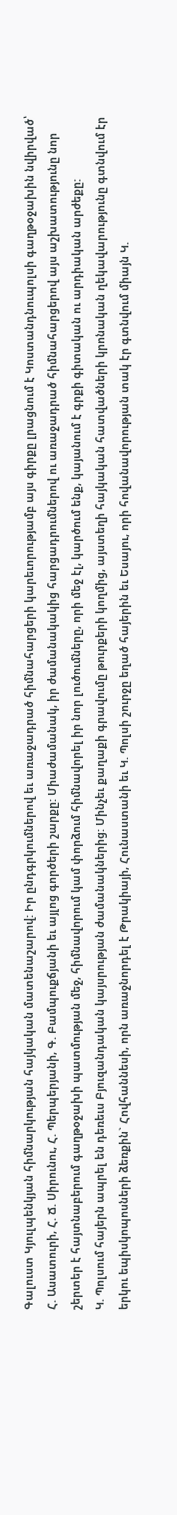Գալուստ Կյուլպենկյան հիմնարկության հայկական մատենաշարով: Իր ընդգրկումներով եւ առաջադրած հիմնահարցերի կարեւորությամբ այս գիրքը լրացնում է Կոստանդնուպոլսի գաղթօջախին նվիրված՝ Հ. Ասատուրի, Հ. Ճ. Սիրունու, Հ. Պերպերյանի, Գ. Բամպուքճյանի եւ այլոց գործերի շարքը: Միաժամանակ, իր ժամանակակից հարցադրումներով ու առաջադրած հիմնահարցերով այս աշխատությունը նոր շերտեր է հայտնաբերում գաղթօջախի պատմության մեջ, հիմնավորում կամ փորձում հիմնավորել իր նոր լուծումները, որի մեջ էլ, կարծում ենք, կայանում է գրքի գիտական ու արդիական արժեքը:
Կ. Պոլսում հայերն ապրել են դեռեւս Բյուզանդական կայսրության ժամանակներից: Մինչեւ քաղաքի գրավումը թուրքերի կողմից, այստեղի հայկական հատվածների կրոնական ղեկավարությունը գտնվում էր երկու եպիսկոպոսների ձեռքին` Հովհաննեսի, որն առաջնորդել է Թրակիայի, Հունաստանի եւ Կ. Պոլսի շուրջը եղած հայերին եւ Եսայու, որի հովանավորության տակ էր գտնվում միայն Կ.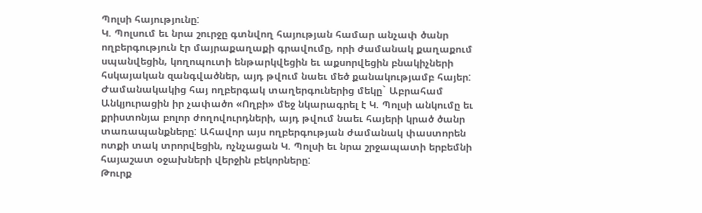Պոլսի հայությունը:
Կ. Պոլսում եւ նրա շուրջը գտնվող հայության համար անչափ ծանր ողբերգություն էր մայրաքաղաքի գրավումը, որի ժամանակ քաղաքում սպանվեցին, կողոպուտի ենթարկվեցին եւ աքսորվեցին բնակիչների հսկայական զանգվածներ, այդ թվում նաեւ մեծ քանակությամբ հայեր: Ժամանակակից հայ ողբերգակ տաղերգուներից մեկը` Աբրահամ Անկյուրացին իր չափածո «Ողբի» մեջ նկարագրել է Կ. Պոլսի անկումը եւ քրիստոնյա բոլոր ժողովուրդների, այդ թվում նաեւ հայերի կրած ծանր տառապանքները: Ահավոր այս ողբերգության ժամանակ փաստորեն ոտքի տակ տրորվեցին, ոչնչացան Կ. Պոլսի եւ նրա շրջապատի երբեմնի հայաշատ օջախների վերջին բեկորները:
Թուրք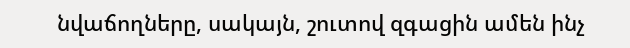նվաճողները, սակայն, շուտով զգացին ամեն ինչ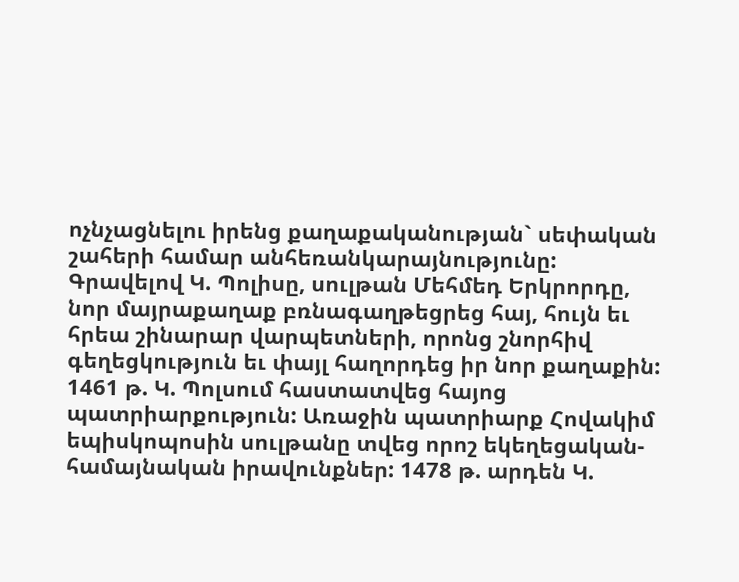ոչնչացնելու իրենց քաղաքականության` սեփական շահերի համար անհեռանկարայնությունը: Գրավելով Կ. Պոլիսը, սուլթան Մեհմեդ Երկրորդը, նոր մայրաքաղաք բռնագաղթեցրեց հայ, հույն եւ հրեա շինարար վարպետների, որոնց շնորհիվ գեղեցկություն եւ փայլ հաղորդեց իր նոր քաղաքին: 1461 թ. Կ. Պոլսում հաստատվեց հայոց պատրիարքություն: Առաջին պատրիարք Հովակիմ եպիսկոպոսին սուլթանը տվեց որոշ եկեղեցական-համայնական իրավունքներ: 1478 թ. արդեն Կ.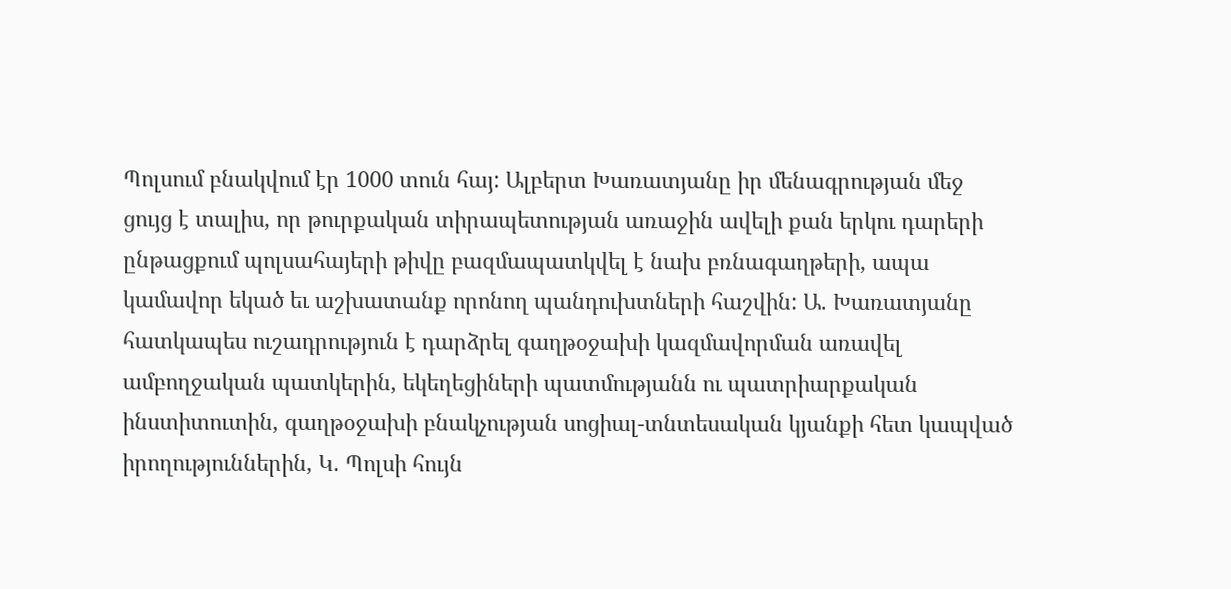Պոլսում բնակվում էր 1000 տուն հայ: Ալբերտ Խառատյանը իր մենագրության մեջ ցույց է տալիս, որ թուրքական տիրապետության առաջին ավելի քան երկու դարերի ընթացքում պոլսահայերի թիվը բազմապատկվել է նախ բռնագաղթերի, ապա կամավոր եկած եւ աշխատանք որոնող պանդուխտների հաշվին: Ա. Խառատյանը հատկապես ուշադրություն է դարձրել գաղթօջախի կազմավորման առավել ամբողջական պատկերին, եկեղեցիների պատմությանն ու պատրիարքական ինստիտուտին, գաղթօջախի բնակչության սոցիալ-տնտեսական կյանքի հետ կապված իրողություններին, Կ. Պոլսի հույն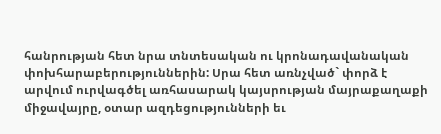հանրության հետ նրա տնտեսական ու կրոնադավանական փոխհարաբերություններին: Սրա հետ առնչված` փորձ է արվում ուրվագծել առհասարակ կայսրության մայրաքաղաքի միջավայրը, օտար ազդեցությունների եւ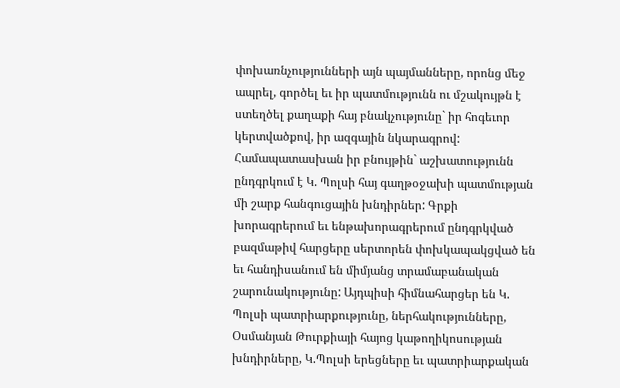փոխառնչությունների այն պայմանները, որոնց մեջ ապրել, գործել եւ իր պատմությունն ու մշակույթն է ստեղծել քաղաքի հայ բնակչությունը` իր հոգեւոր կերտվածքով, իր ազգային նկարագրով: Համապատասխան իր բնույթին` աշխատությունն ընդգրկում է Կ. Պոլսի հայ գաղթօջախի պատմության մի շարք հանգուցային խնդիրներ: Գրքի խորագրերում եւ ենթախորագրերում ընդգրկված բազմաթիվ հարցերը սերտորեն փոխկապակցված են եւ հանդիսանում են միմյանց տրամաբանական շարունակությունը: Այդպիսի հիմնահարցեր են Կ. Պոլսի պատրիարքությունը, ներհակությունները, Օսմանյան Թուրքիայի հայոց կաթողիկոսության խնդիրները, Կ.Պոլսի երեցները եւ պատրիարքական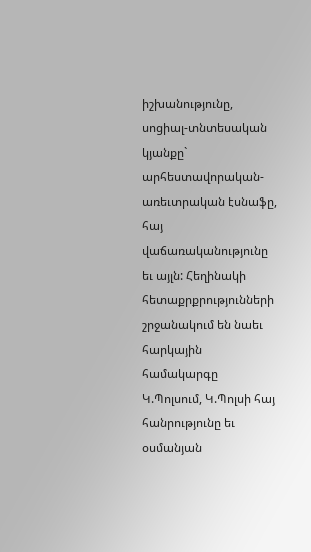իշխանությունը, սոցիալ-տնտեսական կյանքը` արհեստավորական-առեւտրական էսնաֆը, հայ վաճառականությունը եւ այլն: Հեղինակի հետաքրքրությունների շրջանակում են նաեւ հարկային համակարգը Կ.Պոլսում, Կ.Պոլսի հայ հանրությունը եւ օսմանյան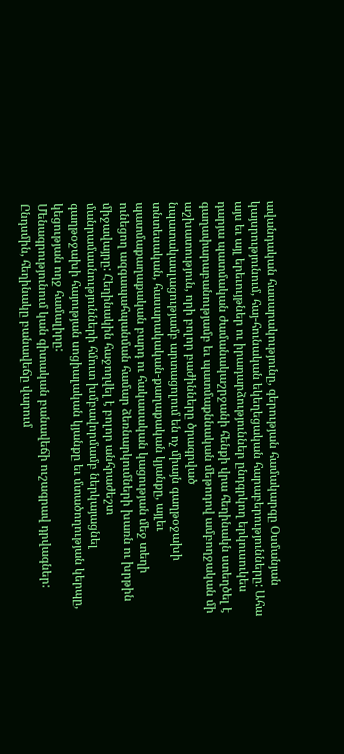ավանդական հասարակությունը, գերության համակարգը Օսմանյան կայսրությունում, հայ-հունական եկեղեցական հարաբերությունները: Ահա այս եւ այլ երեւույթներ ու իրադարձություններ ընդգրկող երկուսուկես դարյա պատմական ժամանակաշրջանի հենքի վրա հեղինակն ստեղծել է գաղափարաբանությամբ եւ պատմաքննական մեթոդով ամբողջական մի աշխատություն, որի բոլոր բաժինները ծրագրված նպատակասլացությամբ արտացոլում են ոչ միայն գաղթօջախի տնտեսական, հասարակական-քաղաքական կյանքը, այլեւ պատմաքաղաքական բարդ ու հակասական կացության մեջ տեղի ունեցող ազգապահպանման համար ձեռնարկումների խառն ու խրթին միջավայրը: Հեղինակին հաջողվել է բոլոր անհրաժեշտ մանրամասնությունների հմուտ խմբավորմամբ ներկայացնել գաղթօջախի հայության սոցիալական կյանքը եւ մտածողության կերպը, կեցության ողջ համալիրը:
Մենագրությունում կան գիտական բանավեճի ուշագրավ դրվագներ: Ընդսմին, հեղինակը բանավեճը վարում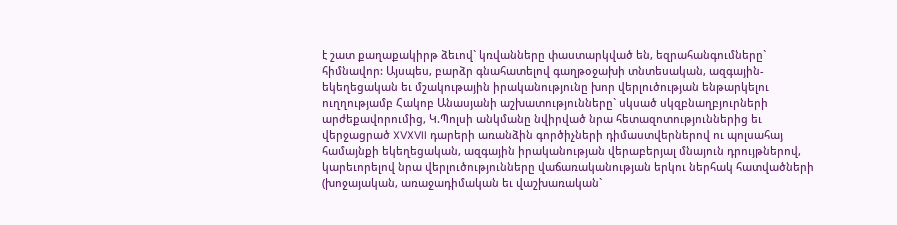է շատ քաղաքակիրթ ձեւով` կռվանները փաստարկված են, եզրահանգումները` հիմնավոր: Այսպես, բարձր գնահատելով գաղթօջախի տնտեսական, ազգային-եկեղեցական եւ մշակութային իրականությունը խոր վերլուծության ենթարկելու ուղղությամբ Հակոբ Անասյանի աշխատությունները` սկսած սկզբնաղբյուրների արժեքավորումից, Կ.Պոլսի անկմանը նվիրված նրա հետազոտություններից եւ վերջացրած XVXVII դարերի առանձին գործիչների դիմաստվերներով ու պոլսահայ համայնքի եկեղեցական, ազգային իրականության վերաբերյալ մնայուն դրույթներով, կարեւորելով նրա վերլուծությունները վաճառականության երկու ներհակ հատվածների (խոջայական, առաջադիմական եւ վաշխառական`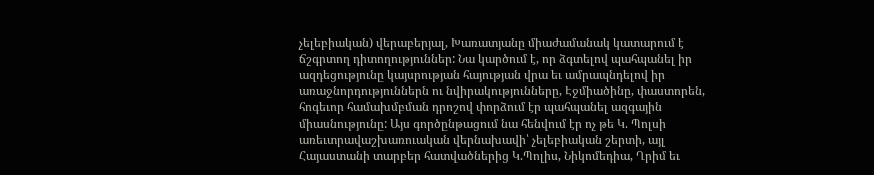չելեբիական) վերաբերյալ, Խառատյանը միաժամանակ կատարում է ճշգրտող դիտողություններ: Նա կարծում է, որ ձգտելով պահպանել իր ազդեցությունը կայսրության հայության վրա եւ ամրապնդելով իր առաջնորդություններն ու նվիրակությունները, Էջմիածինը, փաստորեն, հոգեւոր համախմբման դրոշով փորձում էր պահպանել ազգային միասնությունը: Այս գործընթացում նա հենվում էր ոչ թե Կ. Պոլսի առեւտրավաշխառուական վերնախավի՝ չելեբիական շերտի, այլ Հայաստանի տարբեր հատվածներից Կ.Պոլիս, Նիկոմեդիա, Ղրիմ եւ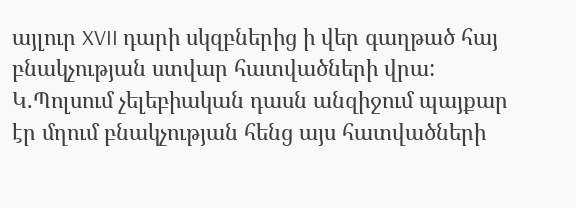այլուր XVII դարի սկզբներից ի վեր գաղթած հայ բնակչության ստվար հատվածների վրա: Կ.Պոլսում չելեբիական դասն անզիջում պայքար էր մղում բնակչության հենց այս հատվածների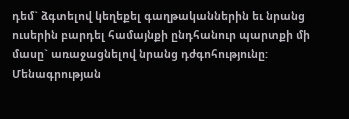դեմ` ձգտելով կեղեքել գաղթականներին եւ նրանց ուսերին բարդել համայնքի ընդհանուր պարտքի մի մասը` առաջացնելով նրանց դժգոհությունը:
Մենագրության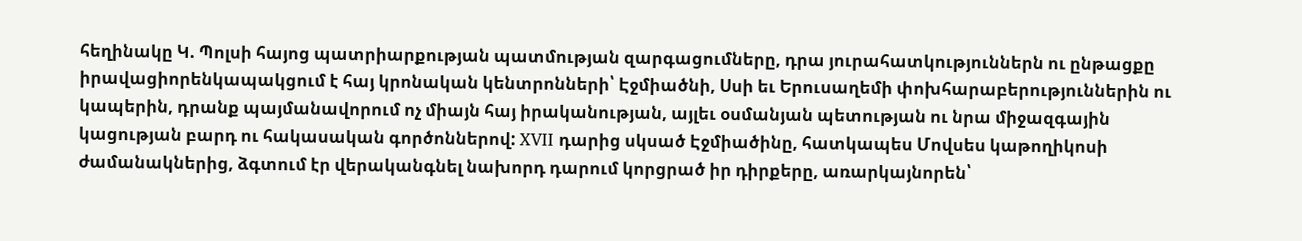հեղինակը Կ. Պոլսի հայոց պատրիարքության պատմության զարգացումները, դրա յուրահատկություններն ու ընթացքը իրավացիորենկապակցում է հայ կրոնական կենտրոնների՝ Էջմիածնի, Սսի եւ Երուսաղեմի փոխհարաբերություններին ու կապերին, դրանք պայմանավորում ոչ միայն հայ իրականության, այլեւ օսմանյան պետության ու նրա միջազգային կացության բարդ ու հակասական գործոններով: XVII դարից սկսած Էջմիածինը, հատկապես Մովսես կաթողիկոսի ժամանակներից, ձգտում էր վերականգնել նախորդ դարում կորցրած իր դիրքերը, առարկայնորեն՝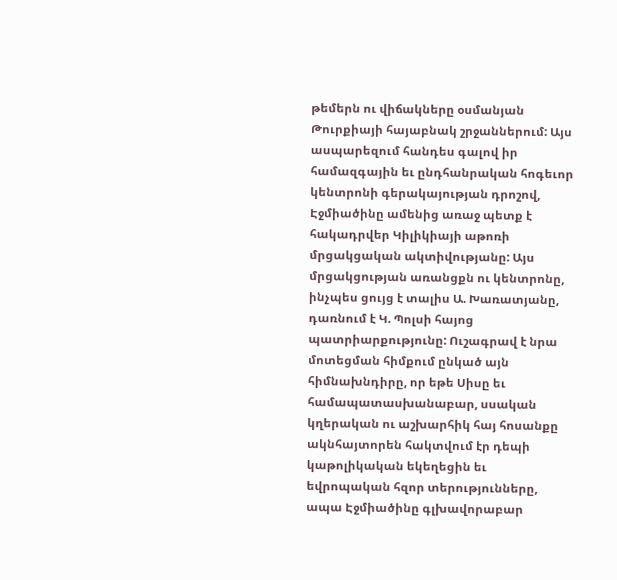թեմերն ու վիճակները օսմանյան Թուրքիայի հայաբնակ շրջաններում: Այս ասպարեզում հանդես գալով իր համազգային եւ ընդհանրական հոգեւոր կենտրոնի գերակայության դրոշով, Էջմիածինը ամենից առաջ պետք է հակադրվեր Կիլիկիայի աթոռի մրցակցական ակտիվությանը: Այս մրցակցության առանցքն ու կենտրոնը, ինչպես ցույց է տալիս Ա. Խառատյանը, դառնում է Կ. Պոլսի հայոց պատրիարքությունը: Ուշագրավ է նրա մոտեցման հիմքում ընկած այն հիմնախնդիրը, որ եթե Սիսը եւ համապատասխանաբար, սսական կղերական ու աշխարհիկ հայ հոսանքը ակնհայտորեն հակտվում էր դեպի կաթոլիկական եկեղեցին եւ եվրոպական հզոր տերությունները, ապա Էջմիածինը գլխավորաբար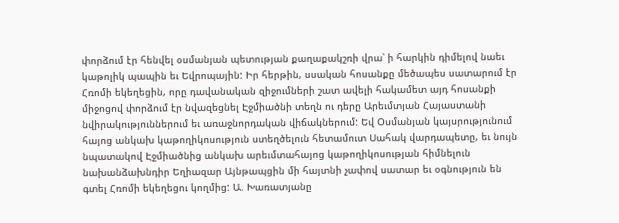փորձում էր հենվել օսմանյան պետության քաղաքակշռի վրա՝ ի հարկին դիմելով նաեւ կաթոլիկ պապին եւ Եվրոպային: Իր հերթին, սսական հոսանքը մեծապես սատարում էր Հռոմի եկեղեցին, որը դավանական զիջումների շատ ավելի հակամետ այդ հոսանքի միջոցով փորձում էր նվազեցնել Էջմիածնի տեղն ու դերը Արեւմտյան Հայաստանի նվիրակություններում եւ առաջնորդական վիճակներում: Եվ Օսմանյան կայսրությունում հայոց անկախ կաթողիկոսություն ստեղծելուն հետամուտ Սահակ վարդապետը, եւ նույն նպատակով Էջմիածնից անկախ արեւմտահայոց կաթողիկոսության հիմնելուն նախանձախնդիր Եղիազար Այնթապցին մի հայտնի չափով սատար եւ օգնություն են գտել Հռոմի եկեղեցու կողմից: Ա. Խառատյանը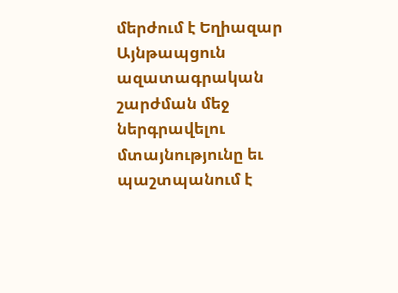մերժում է Եղիազար Այնթապցուն ազատագրական շարժման մեջ ներգրավելու մտայնությունը եւ պաշտպանում է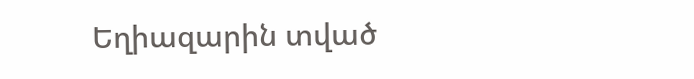Եղիազարին տված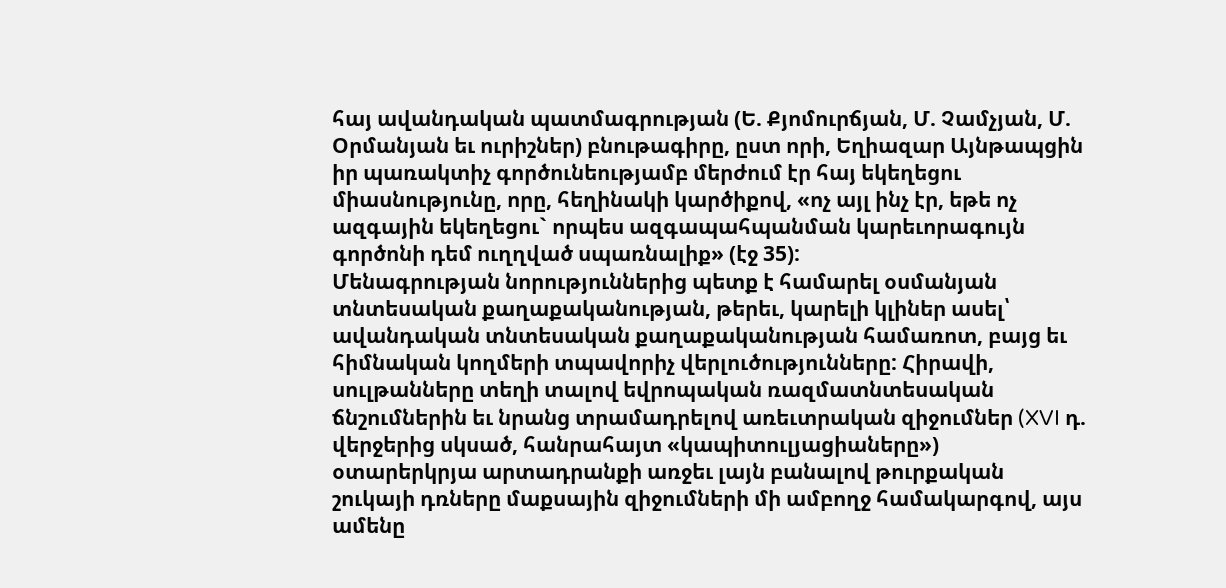հայ ավանդական պատմագրության (Ե. Քյոմուրճյան, Մ. Չամչյան, Մ. Օրմանյան եւ ուրիշներ) բնութագիրը, ըստ որի, Եղիազար Այնթապցին իր պառակտիչ գործունեությամբ մերժում էր հայ եկեղեցու միասնությունը, որը, հեղինակի կարծիքով, «ոչ այլ ինչ էր, եթե ոչ ազգային եկեղեցու` որպես ազգապահպանման կարեւորագույն գործոնի դեմ ուղղված սպառնալիք» (էջ 35):
Մենագրության նորություններից պետք է համարել օսմանյան տնտեսական քաղաքականության, թերեւ, կարելի կլիներ ասել՝ ավանդական տնտեսական քաղաքականության համառոտ, բայց եւ հիմնական կողմերի տպավորիչ վերլուծությունները: Հիրավի, սուլթանները տեղի տալով եվրոպական ռազմատնտեսական ճնշումներին եւ նրանց տրամադրելով առեւտրական զիջումներ (XVI դ. վերջերից սկսած, հանրահայտ «կապիտուլյացիաները») օտարերկրյա արտադրանքի առջեւ լայն բանալով թուրքական շուկայի դռները մաքսային զիջումների մի ամբողջ համակարգով, այս ամենը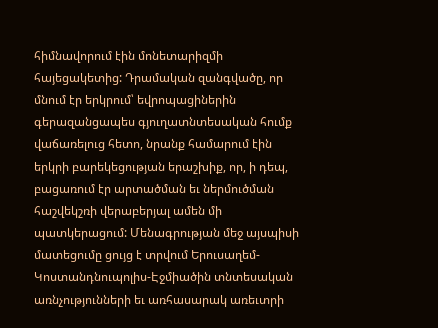հիմնավորում էին մոնետարիզմի հայեցակետից: Դրամական զանգվածը, որ մնում էր երկրում՝ եվրոպացիներին գերազանցապես գյուղատնտեսական հումք վաճառելուց հետո, նրանք համարում էին երկրի բարեկեցության երաշխիք, որ, ի դեպ, բացառում էր արտածման եւ ներմուծման հաշվեկշռի վերաբերյալ ամեն մի պատկերացում: Մենագրության մեջ այսպիսի մատեցումը ցույց է տրվում Երուսաղեմ-Կոստանդնուպոլիս-Էջմիածին տնտեսական առնչությունների եւ առհասարակ առեւտրի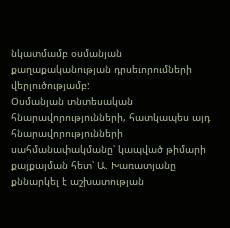նկատմամբ օսմանյան քաղաքականության դրսեւորումների վերլուծությամբ:
Օսմանյան տնտեսական հնարավորությունների, հատկապես այդ հնարավորությունների սահմանափակմանը՝ կապված թիմարի քայքայման հետ՝ Ա. Խառատյանը քննարկել է աշխատության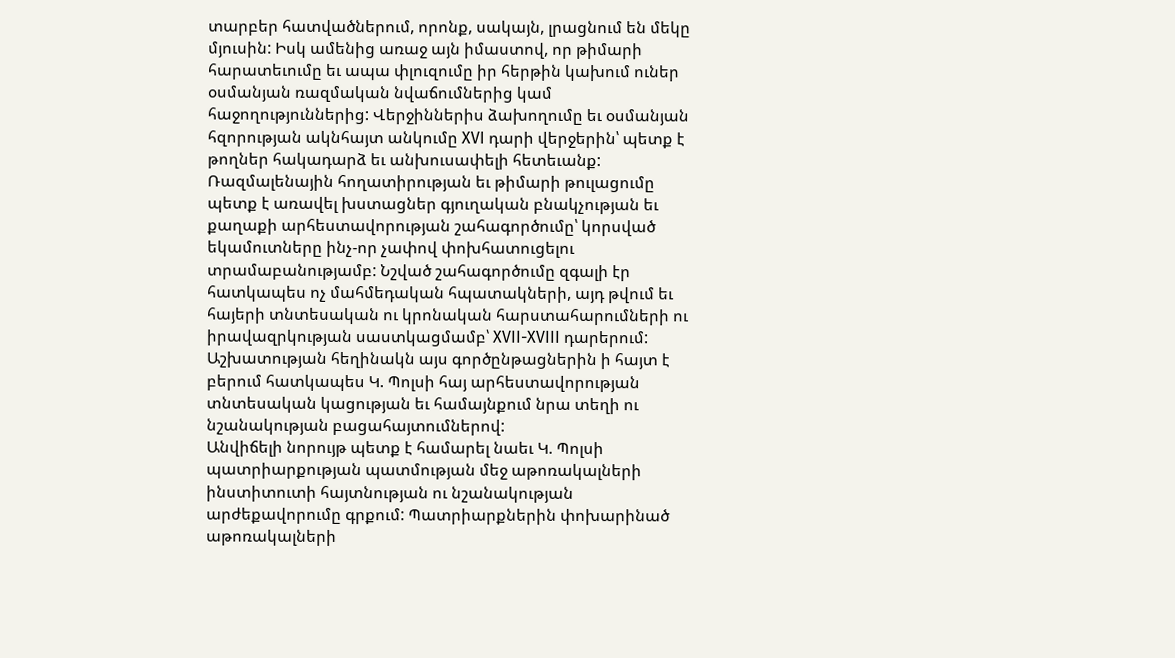տարբեր հատվածներում, որոնք, սակայն, լրացնում են մեկը մյուսին: Իսկ ամենից առաջ այն իմաստով, որ թիմարի հարատեւումը եւ ապա փլուզումը իր հերթին կախում ուներ օսմանյան ռազմական նվաճումներից կամ հաջողություններից: Վերջիններիս ձախողումը եւ օսմանյան հզորության ակնհայտ անկումը XVI դարի վերջերին՝ պետք է թողներ հակադարձ եւ անխուսափելի հետեւանք: Ռազմալենային հողատիրության եւ թիմարի թուլացումը պետք է առավել խստացներ գյուղական բնակչության եւ քաղաքի արհեստավորության շահագործումը՝ կորսված եկամուտները ինչ-որ չափով փոխհատուցելու տրամաբանությամբ: Նշված շահագործումը զգալի էր հատկապես ոչ մահմեդական հպատակների, այդ թվում եւ հայերի տնտեսական ու կրոնական հարստահարումների ու իրավազրկության սաստկացմամբ՝ XVII-XVIII դարերում: Աշխատության հեղինակն այս գործընթացներին ի հայտ է բերում հատկապես Կ. Պոլսի հայ արհեստավորության տնտեսական կացության եւ համայնքում նրա տեղի ու նշանակության բացահայտումներով:
Անվիճելի նորույթ պետք է համարել նաեւ Կ. Պոլսի պատրիարքության պատմության մեջ աթոռակալների ինստիտուտի հայտնության ու նշանակության արժեքավորումը գրքում: Պատրիարքներին փոխարինած աթոռակալների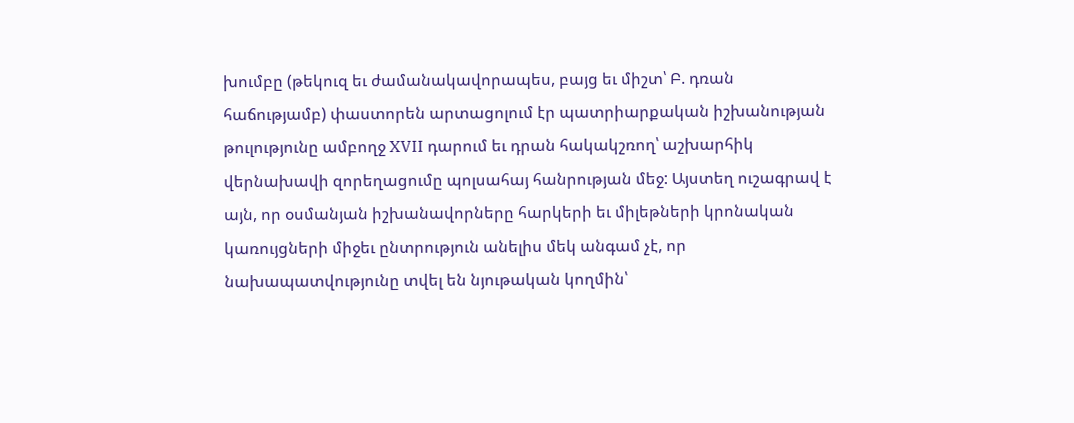խումբը (թեկուզ եւ ժամանակավորապես, բայց եւ միշտ՝ Բ. դռան հաճությամբ) փաստորեն արտացոլում էր պատրիարքական իշխանության թուլությունը ամբողջ XVII դարում եւ դրան հակակշռող՝ աշխարհիկ վերնախավի զորեղացումը պոլսահայ հանրության մեջ: Այստեղ ուշագրավ է այն, որ օսմանյան իշխանավորները հարկերի եւ միլեթների կրոնական կառույցների միջեւ ընտրություն անելիս մեկ անգամ չէ, որ նախապատվությունը տվել են նյութական կողմին՝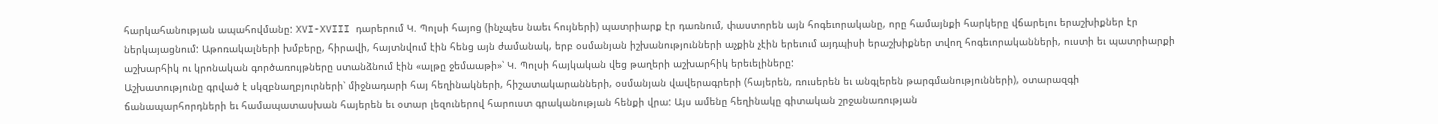հարկահանության ապահովմանը: XVI-XVIII դարերում Կ. Պոլսի հայոց (ինչպես նաեւ հույների) պատրիարք էր դառնում, փաստորեն այն հոգեւորականը, որը համայնքի հարկերը վճարելու երաշխիքներ էր ներկայացնում: Աթոռակալների խմբերը, հիրավի, հայտնվում էին հենց այն ժամանակ, երբ օսմանյան իշխանությունների աչքին չէին երեւում այդպիսի երաշխիքներ տվող հոգեւորականների, ուստի եւ պատրիարքի աշխարհիկ ու կրոնական գործառույթները ստանձնում էին «ալթը ջեմաաթի»՝ Կ. Պոլսի հայկական վեց թաղերի աշխարհիկ երեւելիները:
Աշխատությունը գրված է սկզբնաղբյուրների՝ միջնադարի հայ հեղինակների, հիշատակարանների, օսմանյան վավերագրերի (հայերեն, ռուսերեն եւ անգլերեն թարգմանությունների), օտարազգի ճանապարհորդների եւ համապատասխան հայերեն եւ օտար լեզուներով հարուստ գրականության հենքի վրա: Այս ամենը հեղինակը գիտական շրջանառության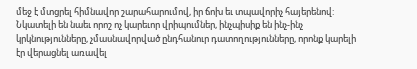մեջ է մտցրել հիմնավոր շարահարումով, իր ճոխ եւ տպավորիչ հայերենով:
Նկատելի են նաեւ որոշ ոչ կարեւոր վրիպումներ, ինչպիսիք են ինչ-ինչ կրկնությունները, չմասնավորված ընդհանուր դատողությունները, որոնք կարելի էր վերացնել առավել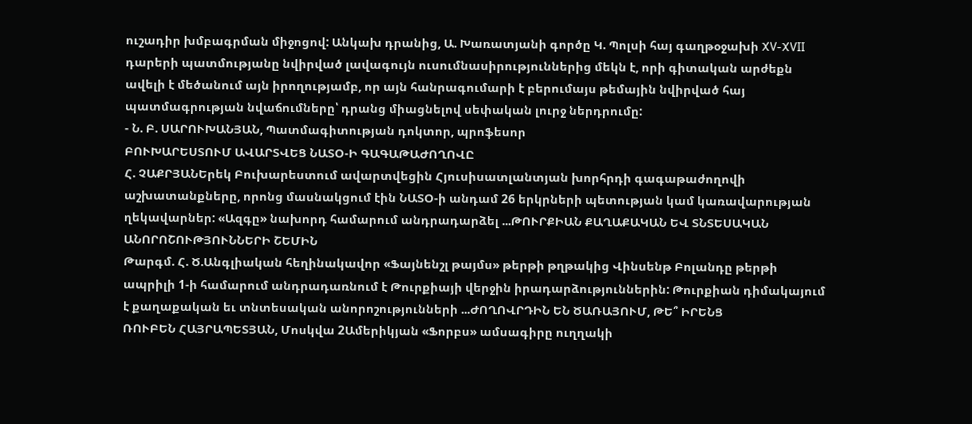ուշադիր խմբագրման միջոցով: Անկախ դրանից, Ա. Խառատյանի գործը Կ. Պոլսի հայ գաղթօջախի XV-XVII դարերի պատմությանը նվիրված լավագույն ուսումնասիրություններից մեկն է, որի գիտական արժեքն ավելի է մեծանում այն իրողությամբ, որ այն հանրագումարի է բերումայս թեմային նվիրված հայ պատմագրության նվաճումները՝ դրանց միացնելով սեփական լուրջ ներդրումը:
- Ն. Բ. ՍԱՐՈՒԽԱՆՅԱՆ, Պատմագիտության դոկտոր, պրոֆեսոր
ԲՈՒԽԱՐԵՍՏՈՒՄ ԱՎԱՐՏՎԵՑ ՆԱՏՕ-Ի ԳԱԳԱԹԱԺՈՂՈՎԸ
Հ. ՉԱՔՐՅԱՆԵրեկ Բուխարեստում ավարտվեցին Հյուսիսատլանտյան խորհրդի գագաթաժողովի աշխատանքները, որոնց մասնակցում էին ՆԱՏՕ-ի անդամ 26 երկրների պետության կամ կառավարության ղեկավարներ: «Ազգը» նախորդ համարում անդրադարձել ...ԹՈՒՐՔԻԱՆ ՔԱՂԱՔԱԿԱՆ ԵՎ ՏՆՏԵՍԱԿԱՆ ԱՆՈՐՈՇՈՒԹՅՈՒՆՆԵՐԻ ՇԵՄԻՆ
Թարգմ. Հ. Ծ.Անգլիական հեղինակավոր «Ֆայնենշլ թայմս» թերթի թղթակից Վինսենթ Բոլանդը թերթի ապրիլի 1-ի համարում անդրադառնում է Թուրքիայի վերջին իրադարձություններին: Թուրքիան դիմակայում է քաղաքական եւ տնտեսական անորոշությունների ...ԺՈՂՈՎՐԴԻՆ ԵՆ ԾԱՌԱՅՈՒՄ, ԹԵ՞ ԻՐԵՆՑ
ՌՈՒԲԵՆ ՀԱՅՐԱՊԵՏՅԱՆ, Մոսկվա 2Ամերիկյան «Ֆորբս» ամսագիրը ուղղակի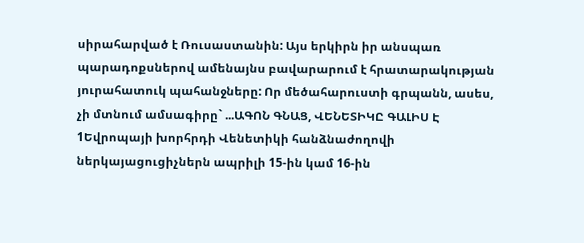սիրահարված է Ռուսաստանին: Այս երկիրն իր անսպառ պարադոքսներով ամենայնս բավարարում է հրատարակության յուրահատուկ պահանջները: Որ մեծահարուստի գրպանն, ասես, չի մտնում ամսագիրը` ...ԱԳՈՆ ԳՆԱՑ, ՎԵՆԵՏԻԿԸ ԳԱԼԻՍ Է
1Եվրոպայի խորհրդի Վենետիկի հանձնաժողովի ներկայացուցիչներն ապրիլի 15-ին կամ 16-ին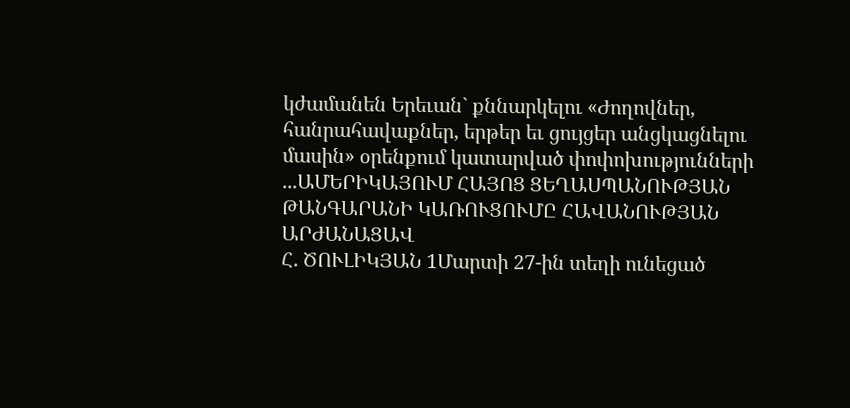կժամանեն Երեւան` քննարկելու «Ժողովներ, հանրահավաքներ, երթեր եւ ցույցեր անցկացնելու մասին» օրենքում կատարված փոփոխությունների ...ԱՄԵՐԻԿԱՅՈՒՄ ՀԱՅՈՑ ՑԵՂԱՍՊԱՆՈՒԹՅԱՆ ԹԱՆԳԱՐԱՆԻ ԿԱՌՈՒՑՈՒՄԸ ՀԱՎԱՆՈՒԹՅԱՆ ԱՐԺԱՆԱՑԱՎ
Հ. ԾՈՒԼԻԿՅԱՆ 1Մարտի 27-ին տեղի ունեցած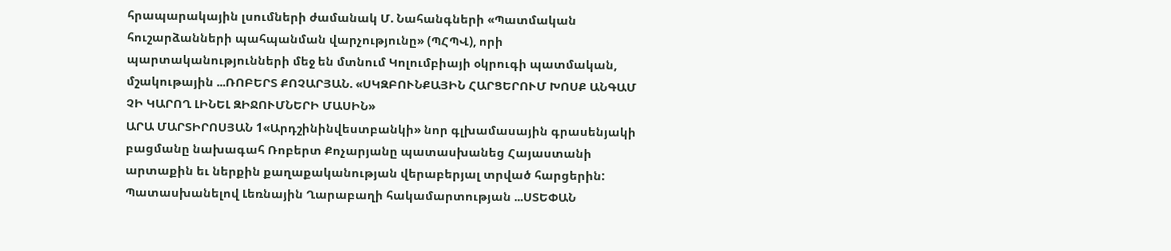հրապարակային լսումների ժամանակ Մ. Նահանգների «Պատմական հուշարձանների պահպանման վարչությունը» (ՊՀՊՎ), որի պարտականությունների մեջ են մտնում Կոլումբիայի օկրուգի պատմական, մշակութային ...ՌՈԲԵՐՏ ՔՈՉԱՐՅԱՆ. «ՍԿԶԲՈՒՆՔԱՅԻՆ ՀԱՐՑԵՐՈՒՄ ԽՈՍՔ ԱՆԳԱՄ ՉԻ ԿԱՐՈՂ ԼԻՆԵԼ ԶԻՋՈՒՄՆԵՐԻ ՄԱՍԻՆ»
ԱՐԱ ՄԱՐՏԻՐՈՍՅԱՆ 1«Արդշինինվեստբանկի» նոր գլխամասային գրասենյակի բացմանը նախագահ Ռոբերտ Քոչարյանը պատասխանեց Հայաստանի արտաքին եւ ներքին քաղաքականության վերաբերյալ տրված հարցերին: Պատասխանելով Լեռնային Ղարաբաղի հակամարտության ...ՍՏԵՓԱՆ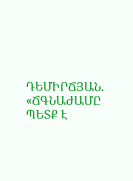ԴԵՄԻՐՃՅԱՆ. «ՃԳՆԱԺԱՄԸ ՊԵՏՔ Է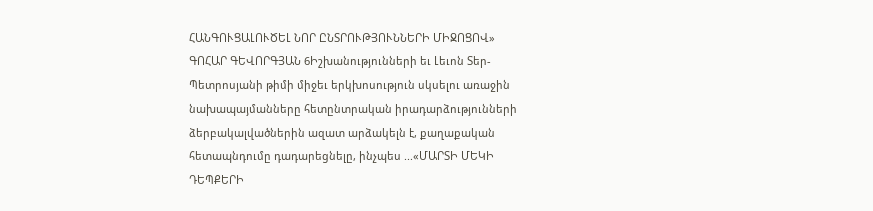ՀԱՆԳՈՒՑԱԼՈՒԾԵԼ ՆՈՐ ԸՆՏՐՈՒԹՅՈՒՆՆԵՐԻ ՄԻՋՈՑՈՎ»
ԳՈՀԱՐ ԳԵՎՈՐԳՅԱՆ 6Իշխանությունների եւ Լեւոն Տեր-Պետրոսյանի թիմի միջեւ երկխոսություն սկսելու առաջին նախապայմանները հետընտրական իրադարձությունների ձերբակալվածներին ազատ արձակելն է, քաղաքական հետապնդումը դադարեցնելը, ինչպես ...«ՄԱՐՏԻ ՄԵԿԻ ԴԵՊՔԵՐԻ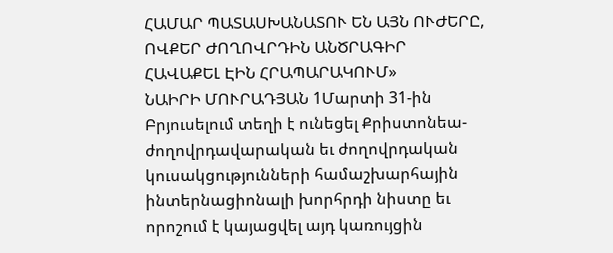ՀԱՄԱՐ ՊԱՏԱՍԽԱՆԱՏՈՒ ԵՆ ԱՅՆ ՈՒԺԵՐԸ, ՈՎՔԵՐ ԺՈՂՈՎՐԴԻՆ ԱՆԾՐԱԳԻՐ ՀԱՎԱՔԵԼ ԷԻՆ ՀՐԱՊԱՐԱԿՈՒՄ»
ՆԱԻՐԻ ՄՈՒՐԱԴՅԱՆ 1Մարտի 31-ին Բրյուսելում տեղի է ունեցել Քրիստոնեա-ժողովրդավարական եւ ժողովրդական կուսակցությունների համաշխարհային ինտերնացիոնալի խորհրդի նիստը եւ որոշում է կայացվել այդ կառույցին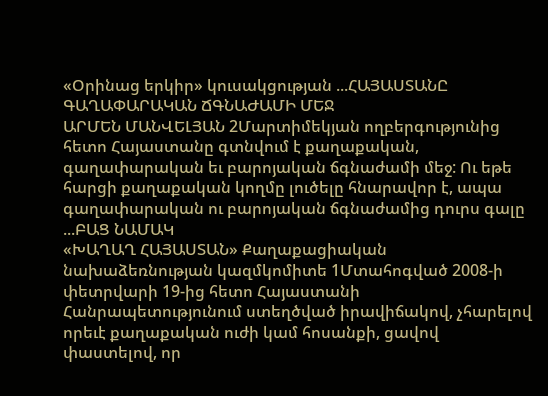«Օրինաց երկիր» կուսակցության ...ՀԱՅԱՍՏԱՆԸ ԳԱՂԱՓԱՐԱԿԱՆ ՃԳՆԱԺԱՄԻ ՄԵՋ
ԱՐՄԵՆ ՄԱՆՎԵԼՅԱՆ 2Մարտիմեկյան ողբերգությունից հետո Հայաստանը գտնվում է քաղաքական, գաղափարական եւ բարոյական ճգնաժամի մեջ: Ու եթե հարցի քաղաքական կողմը լուծելը հնարավոր է, ապա գաղափարական ու բարոյական ճգնաժամից դուրս գալը ...ԲԱՑ ՆԱՄԱԿ
«ԽԱՂԱՂ ՀԱՅԱՍՏԱՆ» Քաղաքացիական նախաձեռնության կազմկոմիտե 1Մտահոգված 2008-ի փետրվարի 19-ից հետո Հայաստանի Հանրապետությունում ստեղծված իրավիճակով, չհարելով որեւէ քաղաքական ուժի կամ հոսանքի, ցավով փաստելով, որ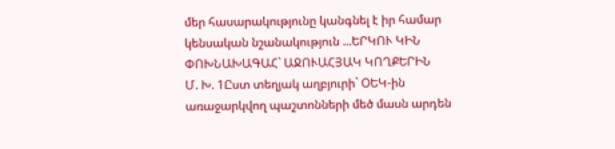մեր հասարակությունը կանգնել է իր համար կենսական նշանակություն ...ԵՐԿՈՒ ԿԻՆ ՓՈԽՆԱԽԱԳԱՀ` ԱՋՈՒԱՀՅԱԿ ԿՈՂՔԵՐԻՆ
Մ. Խ. 1Ըստ տեղյակ աղբյուրի` ՕԵԿ-ին առաջարկվող պաշտոնների մեծ մասն արդեն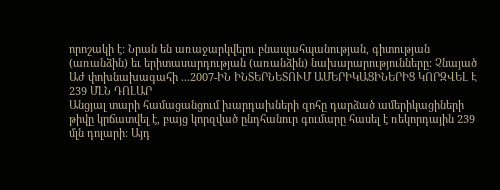որոշակի է: Նրան են առաջարկվելու բնապահպանության, գիտության (առանձին) եւ երիտասարդության (առանձին) նախարարությունները: Չնայած Աժ փոխնախագահի ...2007-ԻՆ ԻՆՏԵՐՆԵՏՈՒՄ ԱՄԵՐԻԿԱՑԻՆԵՐԻՑ ԿՈՐԶՎԵԼ Է 239 ՄԼՆ ԴՈԼԱՐ
Անցյալ տարի համացանցում խարդախների զոհը դարձած ամերիկացիների թիվը կրճատվել է, բայց կորզված ընդհանուր գումարը հասել է ռեկորդային 239 մլն դոլարի: Այդ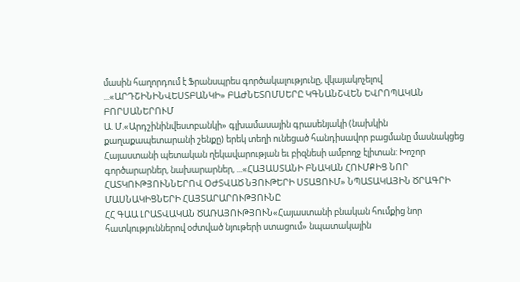մասին հաղորդում է Ֆրանսպրես գործակալությունը, վկայակոչելով ...«ԱՐԴՇԻՆԻՆՎԵՍՏԲԱՆԿԻ» ԲԱԺՆԵՏՈՄՍԵՐԸ ԿԳՆԱՆՇՎԵՆ ԵՎՐՈՊԱԿԱՆ ԲՈՐՍԱՆԵՐՈՒՄ
Ա. Մ.«Արդշինինվեստբանկի» գլխամասային գրասենյակի (նախկին քաղաքապետարանի շենքը) երեկ տեղի ունեցած հանդիսավոր բացմանը մասնակցեց Հայաստանի պետական ղեկավարության եւ բիզնեսի ամբողջ էլիտան: Խոշոր գործարարներ, նախարարներ, ...«ՀԱՅԱՍՏԱՆԻ ԲՆԱԿԱՆ ՀՈՒՄՔԻՑ ՆՈՐ ՀԱՏԿՈՒԹՅՈՒՆՆԵՐՈՎ ՕԺՏՎԱԾ ՆՅՈՒԹԵՐԻ ՍՏԱՑՈՒՄ» ՆՊԱՏԱԿԱՅԻՆ ԾՐԱԳՐԻ ՄԱՍՆԱԿԻՑՆԵՐԻ ՀԱՅՏԱՐԱՐՈՒԹՅՈՒՆԸ
ՀՀ ԳԱԱ ԼՐԱՏՎԱԿԱՆ ԾԱՌԱՅՈՒԹՅՈՒՆ«Հայաստանի բնական հումքից նոր հատկություններով օժտված նյութերի ստացում» նպատակային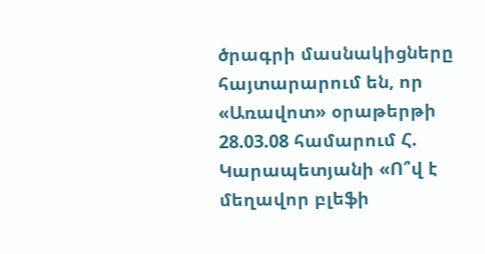ծրագրի մասնակիցները հայտարարում են, որ «Առավոտ» օրաթերթի 28.03.08 համարում Հ. Կարապետյանի «Ո՞վ է մեղավոր բլեֆի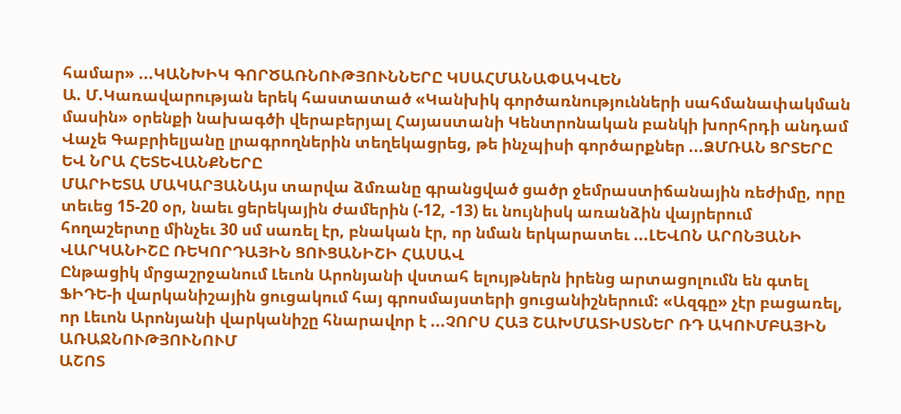համար» ...ԿԱՆԽԻԿ ԳՈՐԾԱՌՆՈՒԹՅՈՒՆՆԵՐԸ ԿՍԱՀՄԱՆԱՓԱԿՎԵՆ
Ա. Մ.Կառավարության երեկ հաստատած «Կանխիկ գործառնությունների սահմանափակման մասին» օրենքի նախագծի վերաբերյալ Հայաստանի Կենտրոնական բանկի խորհրդի անդամ Վաչե Գաբրիելյանը լրագրողներին տեղեկացրեց, թե ինչպիսի գործարքներ ...ՁՄՌԱՆ ՑՐՏԵՐԸ ԵՎ ՆՐԱ ՀԵՏԵՎԱՆՔՆԵՐԸ
ՄԱՐԻԵՏԱ ՄԱԿԱՐՅԱՆԱյս տարվա ձմռանը գրանցված ցածր ջեմրաստիճանային ռեժիմը, որը տեւեց 15-20 օր, նաեւ ցերեկային ժամերին (-12, -13) եւ նույնիսկ առանձին վայրերում հողաշերտը մինչեւ 30 սմ սառել էր, բնական էր, որ նման երկարատեւ ...ԼԵՎՈՆ ԱՐՈՆՅԱՆԻ ՎԱՐԿԱՆԻՇԸ ՌԵԿՈՐԴԱՅԻՆ ՑՈՒՑԱՆԻՇԻ ՀԱՍԱՎ
Ընթացիկ մրցաշրջանում Լեւոն Արոնյանի վստահ ելույթներն իրենց արտացոլումն են գտել ՖԻԴԵ-ի վարկանիշային ցուցակում հայ գրոսմայստերի ցուցանիշներում: «Ազգը» չէր բացառել, որ Լեւոն Արոնյանի վարկանիշը հնարավոր է ...ՉՈՐՍ ՀԱՅ ՇԱԽՄԱՏԻՍՏՆԵՐ ՌԴ ԱԿՈՒՄԲԱՅԻՆ ԱՌԱՋՆՈՒԹՅՈՒՆՈՒՄ
ԱՇՈՏ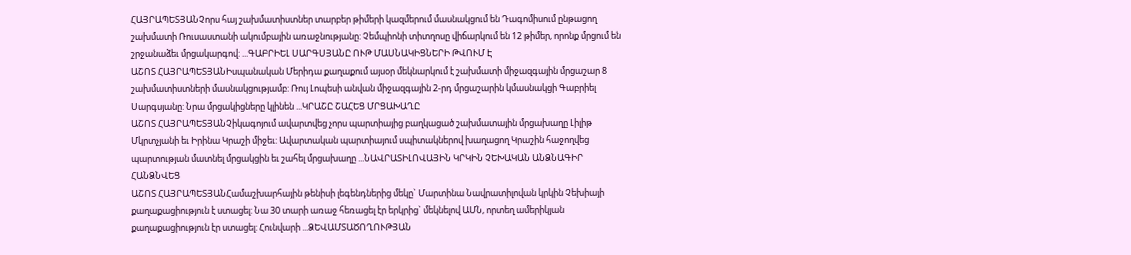ՀԱՅՐԱՊԵՏՅԱՆՉորս հայ շախմատիստներ տարբեր թիմերի կազմերում մասնակցում են Դագոմիսում ընթացող շախմատի Ռուսաստանի ակումբային առաջնությանը: Չեմպիոնի տիտղոսը վիճարկում են 12 թիմեր, որոնք մրցում են շրջանաձեւ մրցակարգով: ...ԳԱԲՐԻԵԼ ՍԱՐԳՍՅԱՆԸ ՈՒԹ ՄԱՍՆԱԿԻՑՆԵՐԻ ԹՎՈՒՄ Է
ԱՇՈՏ ՀԱՅՐԱՊԵՏՅԱՆԻսպանական Մերիդա քաղաքում այսօր մեկնարկում է շախմատի միջազգային մրցաշար 8 շախմատիստների մասնակցությամբ: Ռույ Լոպեսի անվան միջազգային 2-րդ մրցաշարին կմասնակցի Գաբրիել Սարգսյանը: Նրա մրցակիցները կլինեն ...ԿՐԱՇԸ ՇԱՀԵՑ ՄՐՑԱԽԱՂԸ
ԱՇՈՏ ՀԱՅՐԱՊԵՏՅԱՆՉիկագոյում ավարտվեց չորս պարտիայից բաղկացած շախմատային մրցախաղը Լիլիթ Մկրտչյանի եւ Իրինա Կրաշի միջեւ: Ավարտական պարտիայում սպիտակներով խաղացող Կրաշին հաջողվեց պարտության մատնել մրցակցին եւ շահել մրցախաղը ...ՆԱՎՐԱՏԻԼՈՎԱՅԻՆ ԿՐԿԻՆ ՉԵԽԱԿԱՆ ԱՆՁՆԱԳԻՐ ՀԱՆՁՆՎԵՑ
ԱՇՈՏ ՀԱՅՐԱՊԵՏՅԱՆՀամաշխարհային թենիսի լեգենդներից մեկը` Մարտինա Նավրատիլովան կրկին Չեխիայի քաղաքացիություն է ստացել: Նա 30 տարի առաջ հեռացել էր երկրից` մեկնելով ԱՄՆ, որտեղ ամերիկյան քաղաքացիություն էր ստացել: Հունվարի ...ՁԵՎԱՄՏԱԾՈՂՈՒԹՅԱՆ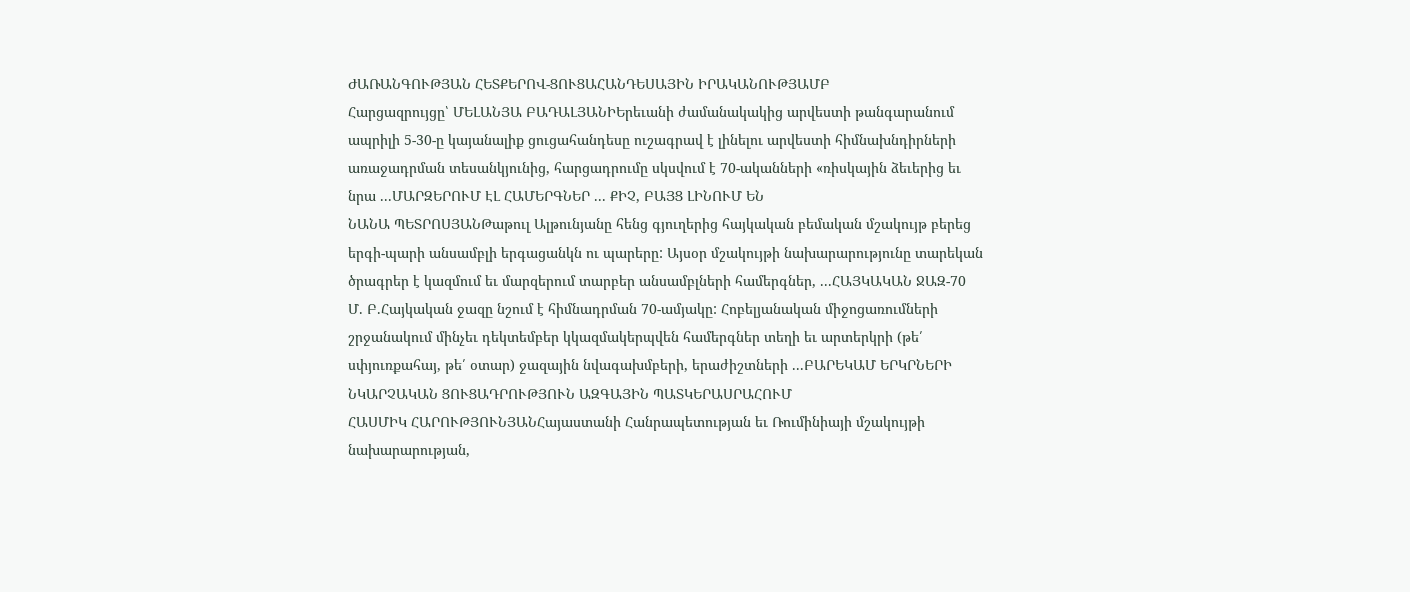ԺԱՌԱՆԳՈՒԹՅԱՆ ՀԵՏՔԵՐՈՎ-ՑՈՒՑԱՀԱՆԴԵՍԱՅԻՆ ԻՐԱԿԱՆՈՒԹՅԱՄԲ
Հարցազրույցը՝ ՄԵԼԱՆՅԱ ԲԱԴԱԼՅԱՆԻԵրեւանի ժամանակակից արվեստի թանգարանում ապրիլի 5-30-ը կայանալիք ցուցահանդեսը ուշագրավ է լինելու արվեստի հիմնախնդիրների առաջադրման տեսանկյունից, հարցադրումը սկսվում է 70-ականների «ռիսկային ձեւերից եւ նրա ...ՄԱՐԶԵՐՈՒՄ ԷԼ ՀԱՄԵՐԳՆԵՐ ... ՔԻՉ, ԲԱՅՑ ԼԻՆՈՒՄ ԵՆ
ՆԱՆԱ ՊԵՏՐՈՍՅԱՆԹաթուլ Ալթունյանը հենց գյուղերից հայկական բեմական մշակույթ բերեց երգի-պարի անսամբլի երգացանկն ու պարերը: Այսօր մշակույթի նախարարությունը տարեկան ծրագրեր է կազմում եւ մարզերում տարբեր անսամբլների համերգներ, ...ՀԱՅԿԱԿԱՆ ՋԱԶ-70
Մ. Բ.Հայկական ջազը նշում է հիմնադրման 70-ամյակը: Հոբելյանական միջոցառումների շրջանակում մինչեւ դեկտեմբեր կկազմակերպվեն համերգներ տեղի եւ արտերկրի (թե՛ սփյուռքահայ, թե՛ օտար) ջազային նվագախմբերի, երաժիշտների ...ԲԱՐԵԿԱՄ ԵՐԿՐՆԵՐԻ ՆԿԱՐՉԱԿԱՆ ՑՈՒՑԱԴՐՈՒԹՅՈՒՆ ԱԶԳԱՅԻՆ ՊԱՏԿԵՐԱՍՐԱՀՈՒՄ
ՀԱՍՄԻԿ ՀԱՐՈՒԹՅՈՒՆՅԱՆՀայաստանի Հանրապետության եւ Ռումինիայի մշակույթի նախարարության,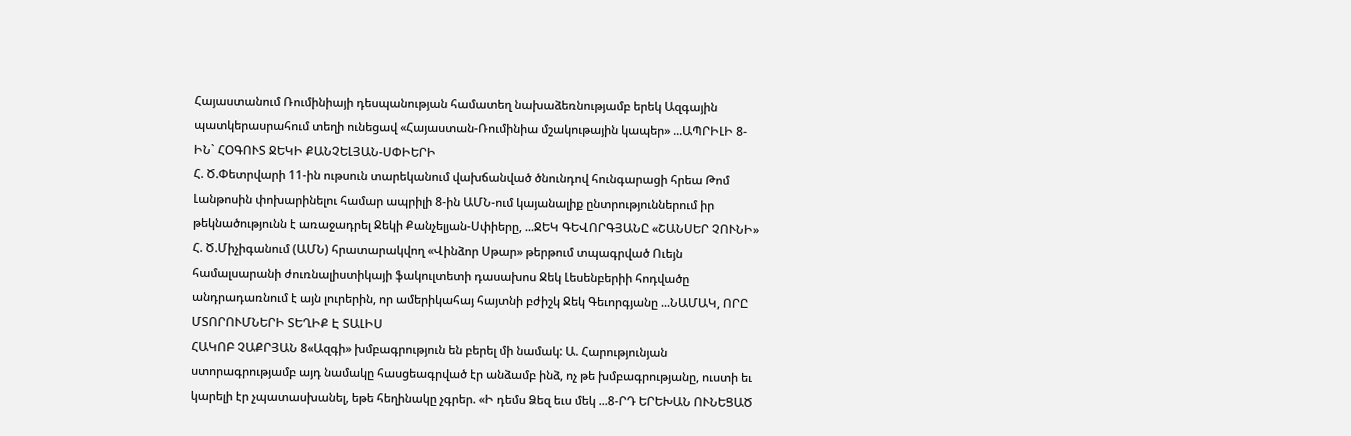Հայաստանում Ռումինիայի դեսպանության համատեղ նախաձեռնությամբ երեկ Ազգային պատկերասրահում տեղի ունեցավ «Հայաստան-Ռումինիա մշակութային կապեր» ...ԱՊՐԻԼԻ 8-ԻՆ` ՀՕԳՈՒՏ ՋԵԿԻ ՔԱՆՉԵԼՅԱՆ-ՍՓԻԵՐԻ
Հ. Ծ.Փետրվարի 11-ին ութսուն տարեկանում վախճանված ծնունդով հունգարացի հրեա Թոմ Լանթոսին փոխարինելու համար ապրիլի 8-ին ԱՄՆ-ում կայանալիք ընտրություններում իր թեկնածությունն է առաջադրել Ջեկի Քանչելյան-Սփիերը, ...ՋԵԿ ԳԵՎՈՐԳՅԱՆԸ «ՇԱՆՍԵՐ ՉՈՒՆԻ»
Հ. Ծ.Միչիգանում (ԱՄՆ) հրատարակվող «Վինձոր Սթար» թերթում տպագրված Ուեյն համալսարանի ժուռնալիստիկայի ֆակուլտետի դասախոս Ջեկ Լեսենբերիի հոդվածը անդրադառնում է այն լուրերին, որ ամերիկահայ հայտնի բժիշկ Ջեկ Գեւորգյանը ...ՆԱՄԱԿ, ՈՐԸ ՄՏՈՐՈՒՄՆԵՐԻ ՏԵՂԻՔ Է ՏԱԼԻՍ
ՀԱԿՈԲ ՉԱՔՐՅԱՆ 8«Ազգի» խմբագրություն են բերել մի նամակ: Ա. Հարությունյան ստորագրությամբ այդ նամակը հասցեագրված էր անձամբ ինձ, ոչ թե խմբագրությանը, ուստի եւ կարելի էր չպատասխանել, եթե հեղինակը չգրեր. «Ի դեմս Ձեզ եւս մեկ ...8-ՐԴ ԵՐԵԽԱՆ ՈՒՆԵՑԱԾ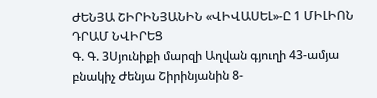ԺԵՆՅԱ ՇԻՐԻՆՅԱՆԻՆ «ՎԻՎԱՍԵԼ»-Ը 1 ՄԻԼԻՈՆ ԴՐԱՄ ՆՎԻՐԵՑ
Գ. Գ. 3Սյունիքի մարզի Աղվան գյուղի 43-ամյա բնակիչ Ժենյա Շիրինյանին 8-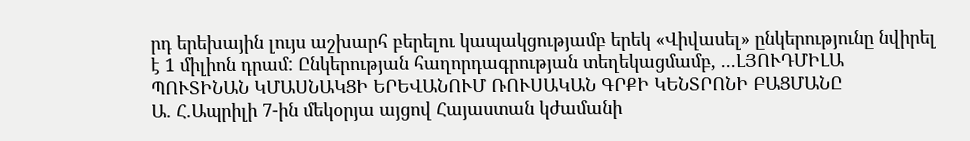րդ երեխային լույս աշխարհ բերելու կապակցությամբ երեկ «Վիվասել» ընկերությունը նվիրել է 1 միլիոն դրամ: Ընկերության հաղորդագրության տեղեկացմամբ, ...ԼՅՈՒԴՄԻԼԱ ՊՈՒՏԻՆԱՆ ԿՄԱՍՆԱԿՑԻ ԵՐԵՎԱՆՈՒՄ ՌՈՒՍԱԿԱՆ ԳՐՔԻ ԿԵՆՏՐՈՆԻ ԲԱՑՄԱՆԸ
Ա. Հ.Ապրիլի 7-ին մեկօրյա այցով Հայաստան կժամանի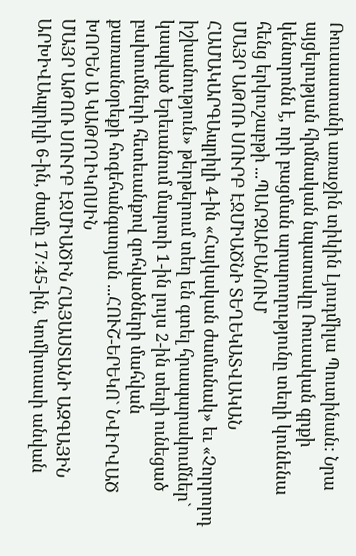Ռուսաստանի առաջին տիկին Լյուդմիլա Պուտինան: Նրա այցելության հիմնական նպատակը Ռուսական գրքի կենտրոնն է, որի բացման արարողությունը տեղի կունենա հենց երկուշաբթի ...ՊԱՐԶԱԲԱՆՈՒՄ
ՄԱՅՐ ԱԹՈՌ ՍՈՒՐԲ ԷՋՄԻԱԾՆԻ ՏԵՂԵԿԱՏՎԱԿԱՆ ՀԱՄԱԿԱՐԳԱպրիլի 4-ին «Հայկական ժամանակ» եւ «Չորրորդ իշխանություն» թերթերում տեղ են գտել հրապարակումներ` կապված Երեւանում մարտի 1-ին լույս 2-ին տեղի ունեցած բախումների հետեւանքով զոհվածների մահվան քառասնօրեքի հոգեհանգստյան ...ՀՈՒՇ-ԵՐԵԿՈ` ՆՎԻՐՎԱԾ ԽՈՐԵՆ Ա ԿԱԹՈՂԻԿՈՍԻՆ
ՄԱՅՐ ԱԹՈՌ ՍՈՒՐԲ ԷՋՄԻԱԾԻՆ ՀԱՅԱՍՏԱՆԻ ԱԶԳԱՅԻՆ ԱՐԽԻՎԱպրիլի 6-ին, ժամը 17:45-ին, Կոմիտասի անվան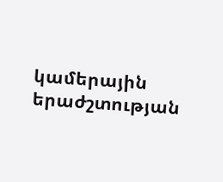կամերային երաժշտության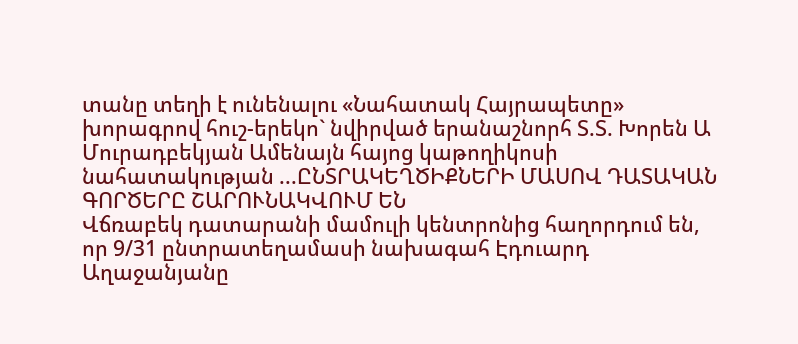տանը տեղի է ունենալու «Նահատակ Հայրապետը» խորագրով հուշ-երեկո` նվիրված երանաշնորհ Տ.Տ. Խորեն Ա Մուրադբեկյան Ամենայն հայոց կաթողիկոսի նահատակության ...ԸՆՏՐԱԿԵՂԾԻՔՆԵՐԻ ՄԱՍՈՎ ԴԱՏԱԿԱՆ ԳՈՐԾԵՐԸ ՇԱՐՈՒՆԱԿՎՈՒՄ ԵՆ
Վճռաբեկ դատարանի մամուլի կենտրոնից հաղորդում են, որ 9/31 ընտրատեղամասի նախագահ Էդուարդ Աղաջանյանը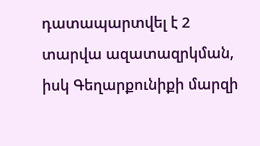դատապարտվել է 2 տարվա ազատազրկման, իսկ Գեղարքունիքի մարզի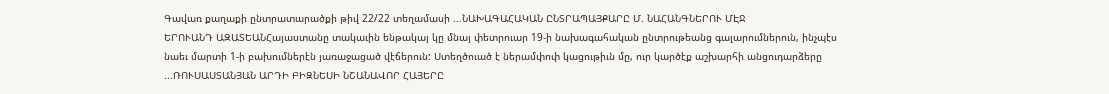Գավառ քաղաքի ընտրատարածքի թիվ 22/22 տեղամասի ...ՆԱԽԱԳԱՀԱԿԱՆ ԸՆՏՐԱՊԱՅՔԱՐԸ Մ. ՆԱՀԱՆԳՆԵՐՈՒ ՄԷՋ
ԵՐՈՒԱՆԴ ԱԶԱՏԵԱՆՀայաստանը տակաւին ենթակայ կը մնայ փետրուար 19-ի նախագահական ընտրութեանց գալարումներուն, ինչպէս նաեւ մարտի 1-ի բախումներէն յառաջացած վէճերուն: Ստեղծուած է ներամփոփ կացութիւն մը, ուր կարծէք աշխարհի անցուդարձերը ...ՌՈՒՍԱՍՏԱՆՅԱՆ ԱՐԴԻ ԲԻԶՆԵՍԻ ՆՇԱՆԱՎՈՐ ՀԱՅԵՐԸ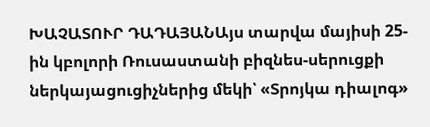ԽԱՉԱՏՈՒՐ ԴԱԴԱՅԱՆԱյս տարվա մայիսի 25-ին կբոլորի Ռուսաստանի բիզնես-սերուցքի ներկայացուցիչներից մեկի՝ «Տրոյկա դիալոգ»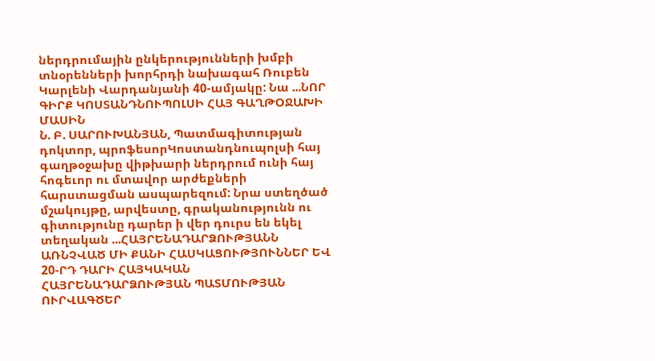ներդրումային ընկերությունների խմբի տնօրենների խորհրդի նախագահ Ռուբեն Կարլենի Վարդանյանի 40-ամյակը: Նա ...ՆՈՐ ԳԻՐՔ ԿՈՍՏԱՆԴՆՈՒՊՈԼՍԻ ՀԱՅ ԳԱՂԹՕՋԱԽԻ ՄԱՍԻՆ
Ն. Բ. ՍԱՐՈՒԽԱՆՅԱՆ, Պատմագիտության դոկտոր, պրոֆեսորԿոստանդնուպոլսի հայ գաղթօջախը վիթխարի ներդրում ունի հայ հոգեւոր ու մտավոր արժեքների հարստացման ասպարեզում: Նրա ստեղծած մշակույթը, արվեստը, գրականությունն ու գիտությունը դարեր ի վեր դուրս են եկել տեղական ...ՀԱՅՐԵՆԱԴԱՐՁՈՒԹՅԱՆՆ ԱՌՆՉՎԱԾ ՄԻ ՔԱՆԻ ՀԱՍԿԱՑՈՒԹՅՈՒՆՆԵՐ ԵՎ 20-ՐԴ ԴԱՐԻ ՀԱՅԿԱԿԱՆ ՀԱՅՐԵՆԱԴԱՐՁՈՒԹՅԱՆ ՊԱՏՄՈՒԹՅԱՆ ՈՒՐՎԱԳԾԵՐ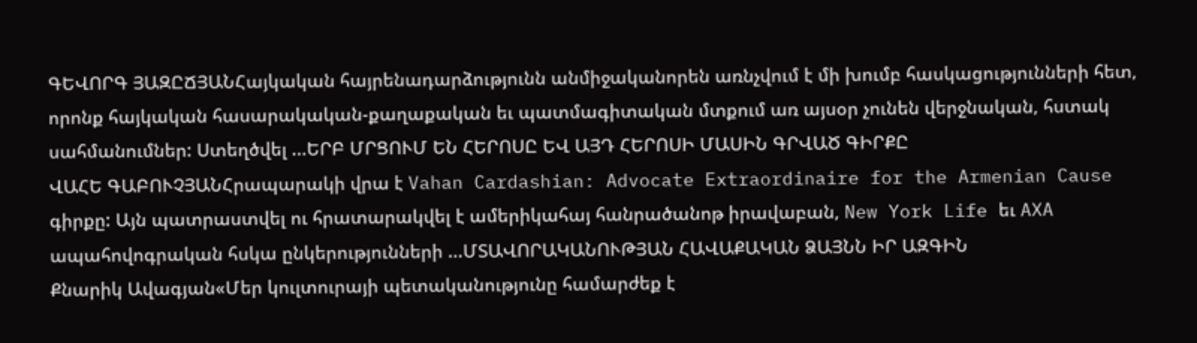ԳԵՎՈՐԳ ՅԱԶԸՃՅԱՆՀայկական հայրենադարձությունն անմիջականորեն առնչվում է մի խումբ հասկացությունների հետ, որոնք հայկական հասարակական-քաղաքական եւ պատմագիտական մտքում առ այսօր չունեն վերջնական, հստակ սահմանումներ: Ստեղծվել ...ԵՐԲ ՄՐՑՈՒՄ ԵՆ ՀԵՐՈՍԸ ԵՎ ԱՅԴ ՀԵՐՈՍԻ ՄԱՍԻՆ ԳՐՎԱԾ ԳԻՐՔԸ
ՎԱՀԵ ԳԱԲՈՒՉՅԱՆՀրապարակի վրա է Vahan Cardashian: Advocate Extraordinaire for the Armenian Cause գիրքը: Այն պատրաստվել ու հրատարակվել է ամերիկահայ հանրածանոթ իրավաբան, New York Life եւ AXA ապահովոգրական հսկա ընկերությունների ...ՄՏԱՎՈՐԱԿԱՆՈՒԹՅԱՆ ՀԱՎԱՔԱԿԱՆ ՁԱՅՆՆ ԻՐ ԱԶԳԻՆ
Քնարիկ Ավագյան«Մեր կուլտուրայի պետականությունը համարժեք է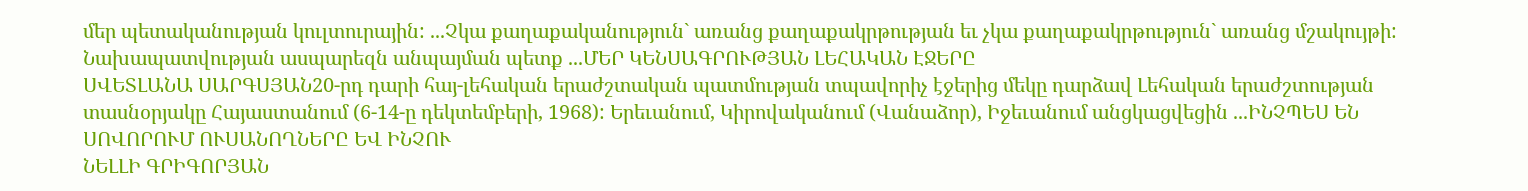մեր պետականության կուլտուրային: ...Չկա քաղաքականություն` առանց քաղաքակրթության եւ չկա քաղաքակրթություն` առանց մշակույթի: Նախապատվության ասպարեզն անպայման պետք ...ՄԵՐ ԿԵՆՍԱԳՐՈՒԹՅԱՆ ԼԵՀԱԿԱՆ ԷՋԵՐԸ
ՍՎԵՏԼԱՆԱ ՍԱՐԳՍՅԱՆ20-րդ դարի հայ-լեհական երաժշտական պատմության տպավորիչ էջերից մեկը դարձավ Լեհական երաժշտության տասնօրյակը Հայաստանում (6-14-ը դեկտեմբերի, 1968): Երեւանում, Կիրովականում (Վանաձոր), Իջեւանում անցկացվեցին ...ԻՆՉՊԵՍ ԵՆ ՍՈՎՈՐՈՒՄ ՈՒՍԱՆՈՂՆԵՐԸ ԵՎ ԻՆՉՈՒ
ՆԵԼԼԻ ԳՐԻԳՈՐՅԱՆ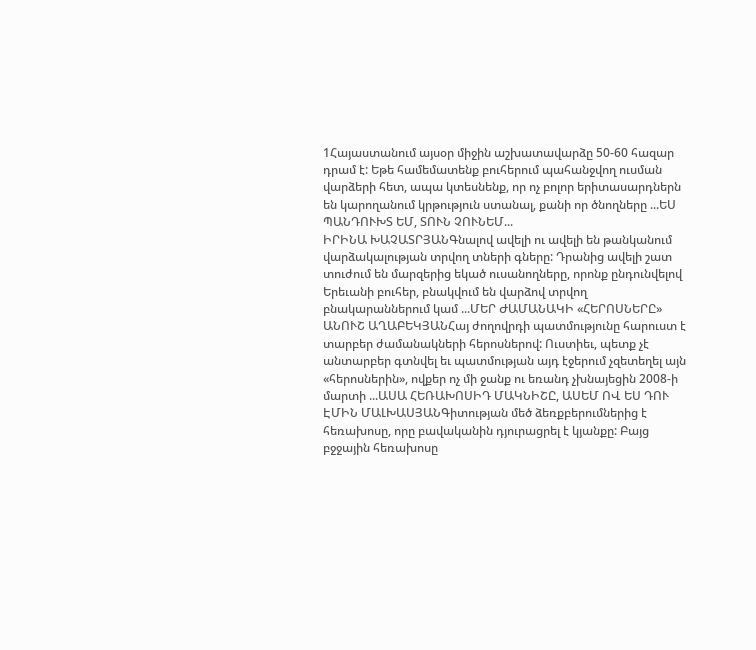1Հայաստանում այսօր միջին աշխատավարձը 50-60 հազար դրամ է: Եթե համեմատենք բուհերում պահանջվող ուսման վարձերի հետ, ապա կտեսնենք, որ ոչ բոլոր երիտասարդներն են կարողանում կրթություն ստանալ, քանի որ ծնողները ...ԵՍ ՊԱՆԴՈՒԽՏ ԵՄ, ՏՈՒՆ ՉՈՒՆԵՄ...
ԻՐԻՆԱ ԽԱՉԱՏՐՅԱՆԳնալով ավելի ու ավելի են թանկանում վարձակալության տրվող տների գները: Դրանից ավելի շատ տուժում են մարզերից եկած ուսանողները, որոնք ընդունվելով Երեւանի բուհեր, բնակվում են վարձով տրվող բնակարաններում կամ ...ՄԵՐ ԺԱՄԱՆԱԿԻ «ՀԵՐՈՍՆԵՐԸ»
ԱՆՈՒՇ ԱՂԱԲԵԿՅԱՆՀայ ժողովրդի պատմությունը հարուստ է տարբեր ժամանակների հերոսներով: Ուստիեւ, պետք չէ անտարբեր գտնվել եւ պատմության այդ էջերում չզետեղել այն «հերոսներին», ովքեր ոչ մի ջանք ու եռանդ չխնայեցին 2008-ի մարտի ...ԱՍԱ ՀԵՌԱԽՈՍԻԴ ՄԱԿՆԻՇԸ, ԱՍԵՄ ՈՎ ԵՍ ԴՈՒ
ԷՄԻՆ ՄԱԼԽԱՍՅԱՆԳիտության մեծ ձեռքբերումներից է հեռախոսը, որը բավականին դյուրացրել է կյանքը: Բայց բջջային հեռախոսը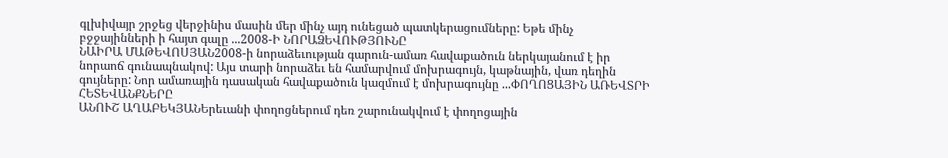գլխիվայր շրջեց վերջինիս մասին մեր մինչ այդ ունեցած պատկերացումները: Եթե մինչ բջջայինների ի հայտ գալը ...2008-Ի ՆՈՐԱՁԵՎՈՒԹՅՈՒՆԸ
ՆԱԻՐԱ ՄԱԹԵՎՈՍՅԱՆ2008-ի նորաձեւության գարուն-ամառ հավաքածուն ներկայանում է իր նորաոճ գունապնակով: Այս տարի նորաձեւ են համարվում մոխրագույն, կաթնային, վառ դեղին գույները: Նոր ամառային դասական հավաքածուն կազմում է մոխրագույնը ...ՓՈՂՈՑԱՅԻՆ ԱՌԵՎՏՐԻ ՀԵՏԵՎԱՆՔՆԵՐԸ
ԱՆՈՒՇ ԱՂԱԲԵԿՅԱՆԵրեւանի փողոցներում դեռ շարունակվում է փողոցային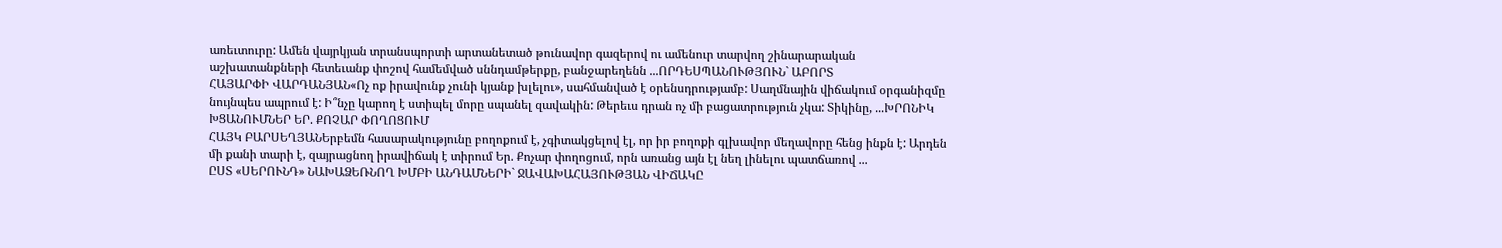առեւտուրը: Ամեն վայրկյան տրանսպորտի արտանետած թունավոր գազերով ու ամենուր տարվող շինարարական աշխատանքների հետեւանք փոշով համեմված սննդամթերքը, բանջարեղենն ...ՈՐԴԵՍՊԱՆՈՒԹՅՈՒՆ` ԱԲՈՐՏ
ՀԱՅԱՐՓԻ ՎԱՐԴԱՆՅԱՆ«Ոչ ոք իրավունք չունի կյանք խլելու», սահմանված է օրենսդրությամբ: Սաղմնային վիճակում օրգանիզմը նույնպես ապրում է: Ի՞նչը կարող է ստիպել մորը սպանել զավակին: Թերեւս դրան ոչ մի բացատրություն չկա: Տիկինը, ...ԽՐՈՆԻԿ ԽՑԱՆՈՒՄՆԵՐ ԵՐ. ՔՈՉԱՐ ՓՈՂՈՑՈՒՄ
ՀԱՅԿ ԲԱՐՍԵՂՅԱՆԵրբեմն հասարակությունը բողոքում է, չգիտակցելով էլ, որ իր բողոքի գլխավոր մեղավորը հենց ինքն է: Արդեն մի քանի տարի է, զայրացնող իրավիճակ է տիրում Եր. Քոչար փողոցում, որն առանց այն էլ նեղ լինելու պատճառով ...
ԸՍՏ «ՍԵՐՈՒՆԴ» ՆԱԽԱՁԵՌՆՈՂ ԽՄԲԻ ԱՆԴԱՄՆԵՐԻ` ՋԱՎԱԽԱՀԱՅՈՒԹՅԱՆ ՎԻՃԱԿԸ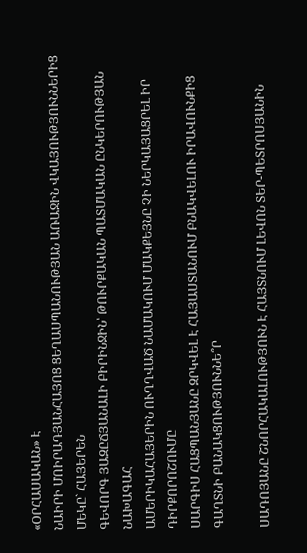«ՕՐՀԱՍԱԿԱՆ» Է
ՆԱԻՐԻ ՄՈԻՐԱԴՅԱՆՀԱՅՈՑ ՑԵՂԱՍՊԱՆՈՒԹՅԱՆ ԱՌԱՋԻՆ ՎԿԱՅՈՒԹՅՈՒՆՆԵՐԻՑ ՄԵԿԸ` ՀԱՅԵՐԵՆ
ԳԵՎՈՐԳ ՅԱԶԸՃՅԱՆԱԼԻ ԲԻՐԻՆՋԻՆ՝ ԹՈՒՐՔԱԿԱՆ ՊԱՏՄԱԿԱՆ ԸՆԿԵՐՈՒԹՅԱՆ ՆԱԽԱԳԱՀ
ԱՄԵՐԻԿԱՀԱՅԵՐԻՆ ՈՒՂՂՎԱԾ ՆԱՄԱԿՈՒՄ ՄԱԿՔԵՅՆԸ ՉԻ ՆԵՐԿԱՅԱՑՐԵԼ ԻՐ ԴԻՐՔՈՐՈՇՈՒՄԸ
ՍԱՐԳԻՍ ՀԱՑՊԱՆՅԱՆԸ ԶՐԿՎԵԼ Է ՀԱՅԱՍՏԱՆՈՒՄ ԲՆԱԿՎԵԼՈՒ ԻՐԱՎՈՒՆՔԻՑ
ԳԱՂՏՆԻ ԲԱՆԱԿՑՈՒԹՅՈՒՆՆԵ՞Ր

ՍԱԴՈՅԱՆԸ ՇՆՈՐՀԱԿԱԼՈՒԹՅՈՒՆ Է ՀԱՅՏՆՈՒՄ ԼԵՎՈՆ ՏԵՐ-ՊԵՏՐՈՍՅԱՆԻՆ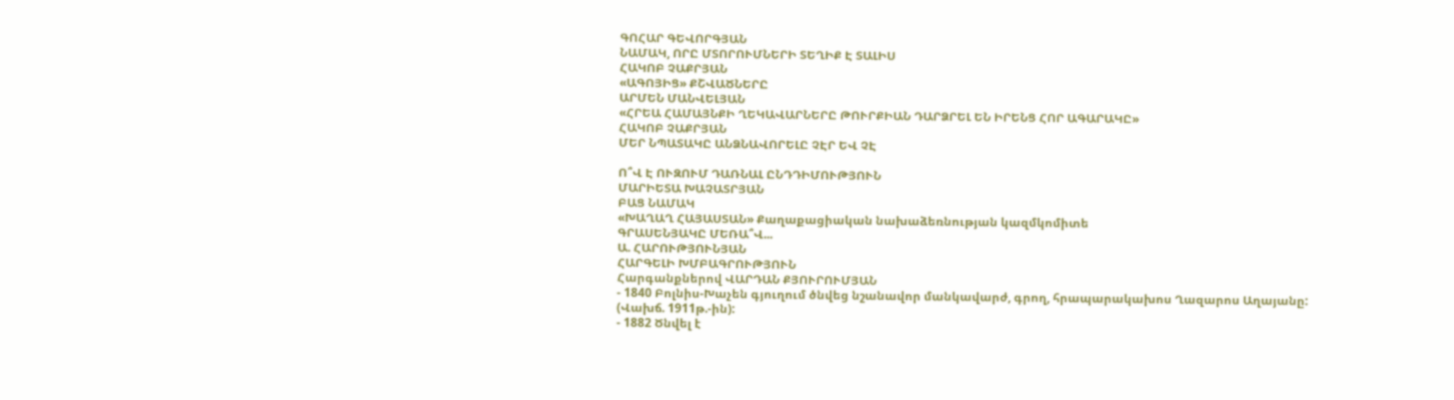ԳՈՀԱՐ ԳԵՎՈՐԳՅԱՆ
ՆԱՄԱԿ, ՈՐԸ ՄՏՈՐՈՒՄՆԵՐԻ ՏԵՂԻՔ Է ՏԱԼԻՍ
ՀԱԿՈԲ ՉԱՔՐՅԱՆ
«ԱԳՈՅԻՑ» ՔՇՎԱԾՆԵՐԸ
ԱՐՄԵՆ ՄԱՆՎԵԼՅԱՆ
«ՀՐԵԱ ՀԱՄԱՅՆՔԻ ՂԵԿԱՎԱՐՆԵՐԸ ԹՈՒՐՔԻԱՆ ԴԱՐՁՐԵԼ ԵՆ ԻՐԵՆՑ ՀՈՐ ԱԳԱՐԱԿԸ»
ՀԱԿՈԲ ՉԱՔՐՅԱՆ
ՄԵՐ ՆՊԱՏԱԿԸ ԱՆՁՆԱՎՈՐԵԼԸ ՉԷՐ ԵՎ ՉԷ

Ո՞Վ Է ՈՒԶՈՒՄ ԴԱՌՆԱԼ ԸՆԴԴԻՄՈՒԹՅՈՒՆ
ՄԱՐԻԵՏԱ ԽԱՉԱՏՐՅԱՆ
ԲԱՑ ՆԱՄԱԿ
«ԽԱՂԱՂ ՀԱՅԱՍՏԱՆ» Քաղաքացիական նախաձեռնության կազմկոմիտե
ԳՐԱՍԵՆՅԱԿԸ ՄԵՌԱ՞Վ...
Ա. ՀԱՐՈՒԹՅՈՒՆՅԱՆ
ՀԱՐԳԵԼԻ ԽՄԲԱԳՐՈՒԹՅՈՒՆ
Հարգանքներով ՎԱՐԴԱՆ ՔՅՈՒՐՈՒՄՅԱՆ
- 1840 Բոլնիս-Խաչեն գյուղում ծնվեց նշանավոր մանկավարժ, գրող, հրապարակախոս Ղազարոս Աղայանը: (Վախճ. 1911թ.-ին):
- 1882 Ծնվել է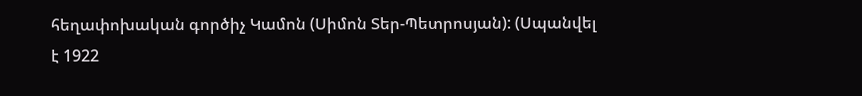հեղափոխական գործիչ Կամոն (Սիմոն Տեր-Պետրոսյան): (Սպանվել է 1922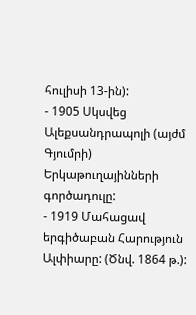հուլիսի 13-ին):
- 1905 Սկսվեց Ալեքսանդրապոլի (այժմ Գյումրի) Երկաթուղայինների գործադուլը:
- 1919 Մահացավ երգիծաբան Հարություն Ալփիարը: (Ծնվ. 1864 թ.):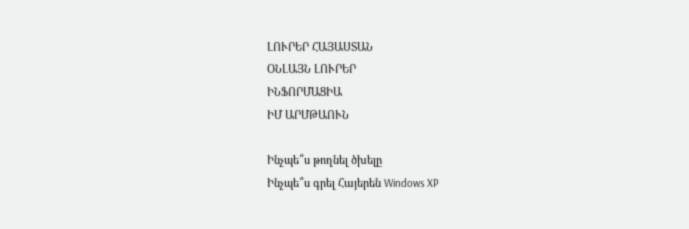ԼՈՒՐԵՐ ՀԱՅԱՍՏԱՆ
ՕՆԼԱՅՆ ԼՈՒՐԵՐ
ԻՆՖՈՐՄԱՑԻԱ
ԻՄ ԱՐՄԹԱՈՒՆ

Ինչպե՞ս թողնել ծխելը
Ինչպե՞ս գրել Հայերեն Windows XP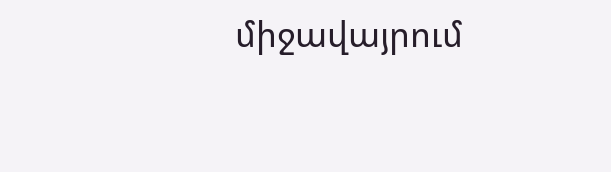միջավայրում